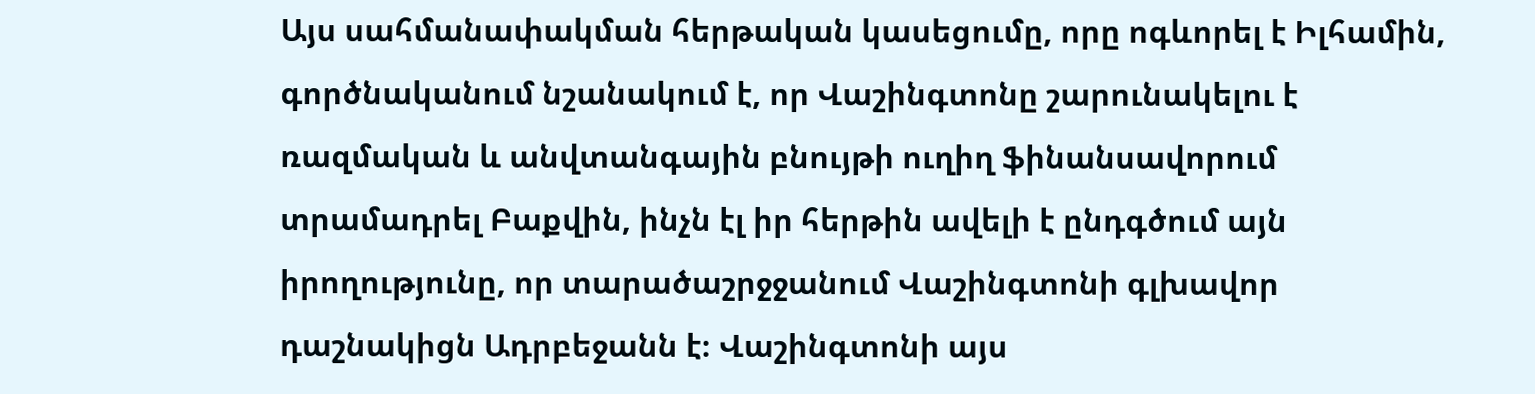Այս սահմանափակման հերթական կասեցումը, որը ոգևորել է Իլհամին, գործնականում նշանակում է, որ Վաշինգտոնը շարունակելու է ռազմական և անվտանգային բնույթի ուղիղ ֆինանսավորում տրամադրել Բաքվին, ինչն էլ իր հերթին ավելի է ընդգծում այն իրողությունը, որ տարածաշրջջանում Վաշինգտոնի գլխավոր դաշնակիցն Ադրբեջանն է։ Վաշինգտոնի այս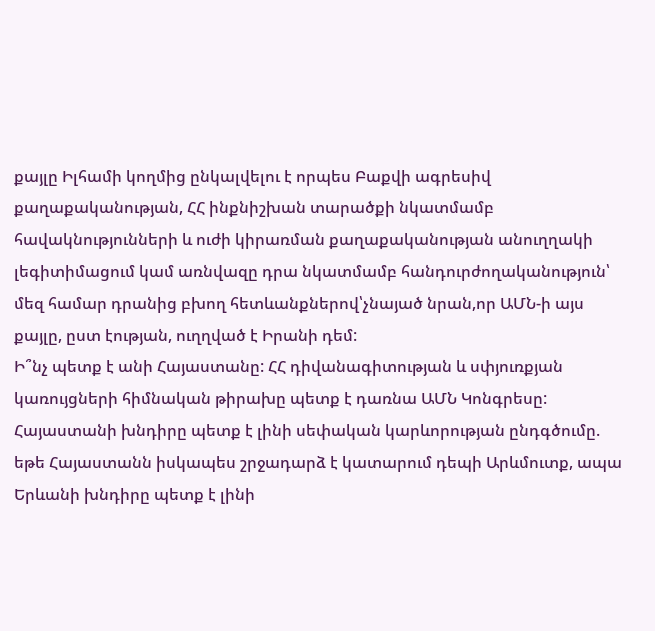քայլը Իլհամի կողմից ընկալվելու է որպես Բաքվի ագրեսիվ քաղաքականության, ՀՀ ինքնիշխան տարածքի նկատմամբ հավակնությունների և ուժի կիրառման քաղաքականության անուղղակի լեգիտիմացում կամ առնվազը դրա նկատմամբ հանդուրժողականություն՝ մեզ համար դրանից բխող հետևանքներով՝չնայած նրան,որ ԱՄՆ-ի այս քայլը, ըստ էության, ուղղված է Իրանի դեմ:
Ի՞նչ պետք է անի Հայաստանը: ՀՀ դիվանագիտության և սփյուռքյան կառույցների հիմնական թիրախը պետք է դառնա ԱՄՆ Կոնգրեսը: Հայաստանի խնդիրը պետք է լինի սեփական կարևորության ընդգծումը. եթե Հայաստանն իսկապես շրջադարձ է կատարում դեպի Արևմուտք, ապա Երևանի խնդիրը պետք է լինի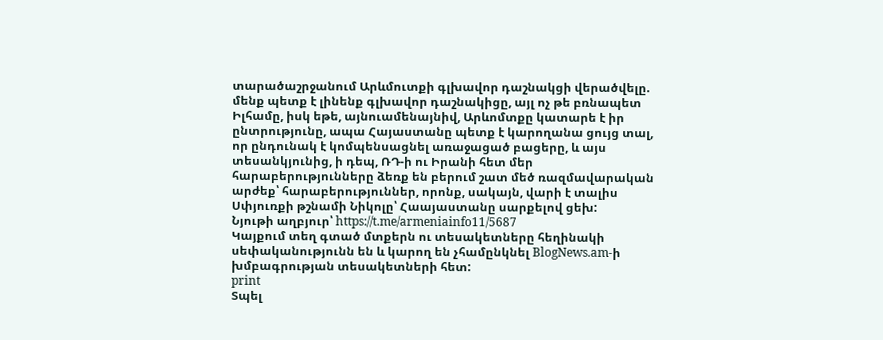տարածաշրջանում Արևմուտքի գլխավոր դաշնակցի վերածվելը. մենք պետք է լինենք գլխավոր դաշնակիցը, այլ ոչ թե բռնապետ Իլհամը, իսկ եթե, այնուամենայնիվ, Արևոմտքը կատարե է իր ընտրությունը, ապա Հայաստանը պետք է կարողանա ցույց տալ, որ ընդունակ է կոմպենսացնել առաջացած բացերը, և այս տեսանկյունից, ի դեպ, ՌԴ-ի ու Իրանի հետ մեր հարաբերությունները ձեռք են բերում շատ մեծ ռազմավարական արժեք՝ հարաբերություններ, որոնք, սակայն, վարի է տալիս Սփյուռքի թշնամի Նիկոլը՝ Հաայաստանը սարքելով ցեխ:
Նյութի աղբյուր՝ https://t.me/armeniainfo11/5687
Կայքում տեղ գտած մտքերն ու տեսակետները հեղինակի սեփականությունն են և կարող են չհամընկնել BlogNews.am-ի խմբագրության տեսակետների հետ:
print
Տպել